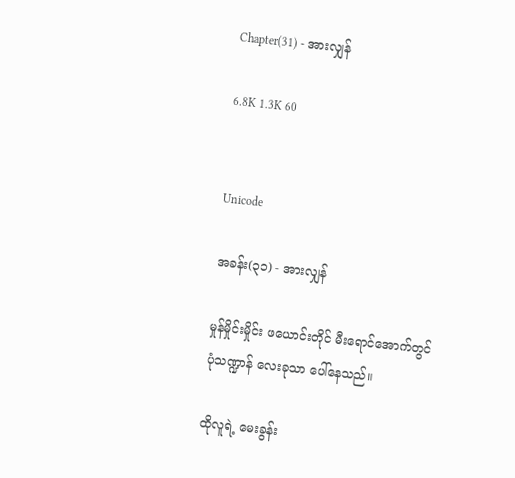Chapter(31) - အားလျှန်

6.8K 1.3K 60


Unicode

အခန်း(၃၁) - အားလျှန်

မှုန်မှိုင်းမှိုင်း ဖယောင်းတိုင် မီးရောင်အောက်တွင် ပုံသဏ္ဍာန် လေးခုသာ ပေါ်နေသည်။

ထိုလူရဲ့ မေးခွန်း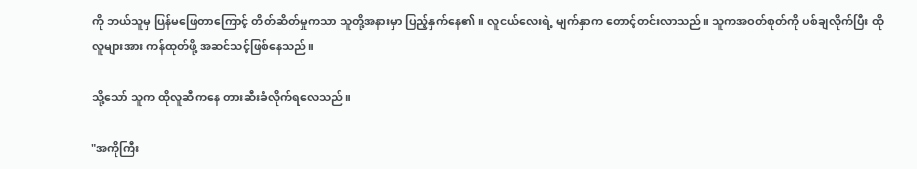ကို ဘယ်သူမှ ပြန်မဖြေတာကြောင့် တိတ်ဆိတ်မှုကသာ သူတို့အနားမှာ ပြည့်နှက်နေ၏။ လူငယ်လေးရဲ့ မျက်နှာက တောင့်တင်းလာသည်။ သူကအဝတ်စုတ်ကို ပစ်ချလိုက်ပြီး ထိုလူများအား ကန်ထုတ်ဖို့ အဆင်သင့်ဖြစ်နေသည်။

သို့သော် သူက ထိုလူဆီကနေ တားဆီးခံလိုက်ရလေသည်။

"အကိုကြီး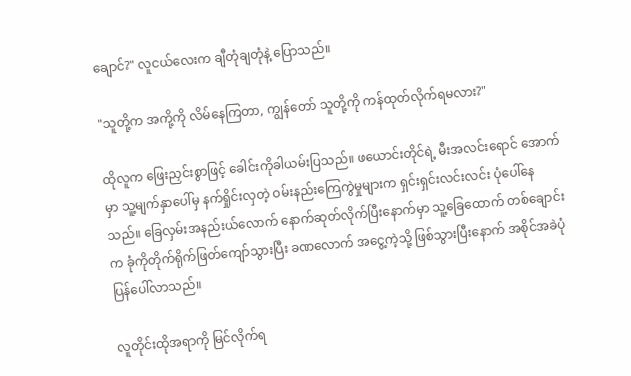ချောင်?" လူငယ်လေးက ချီတုံချတုံနဲ့ ပြောသည်။

"သူတို့က အကို့ကို လိမ်နေကြတာ, ကျွန်တော် သူတို့ကို ကန်ထုတ်လိုက်ရမလား?"

ထိုလူက ဖြေးညှင်းစွာဖြင့် ခေါင်းကိုခါယမ်းပြသည်။ ဖယောင်းတိုင်ရဲ့ မီးအလင်းရောင် အောက်မှာ သူ့မျက်နှာပေါ်မှ နက်ရှိုင်းလှတဲ့ ဝမ်းနည်းကြေကွဲမှုများက ရှင်းရှင်းလင်းလင်း ပုံပေါ်နေသည်။ ခြေလှမ်းအနည်းယ်လောက် နောက်ဆုတ်လိုက်ပြီးနောက်မှာ သူ့ခြေထောက် တစ်ချောင်းက ခုံကိုတိုက်ရိုက်ဖြတ်ကျော်သွားပြီး ခဏလောက် အငွေ့ကဲ့သို့ ဖြစ်သွားပြီးနောက် အစိုင်အခဲပုံပြန်ပေါ်လာသည်။

လူတိုင်းထိုအရာကို မြင်လိုက်ရ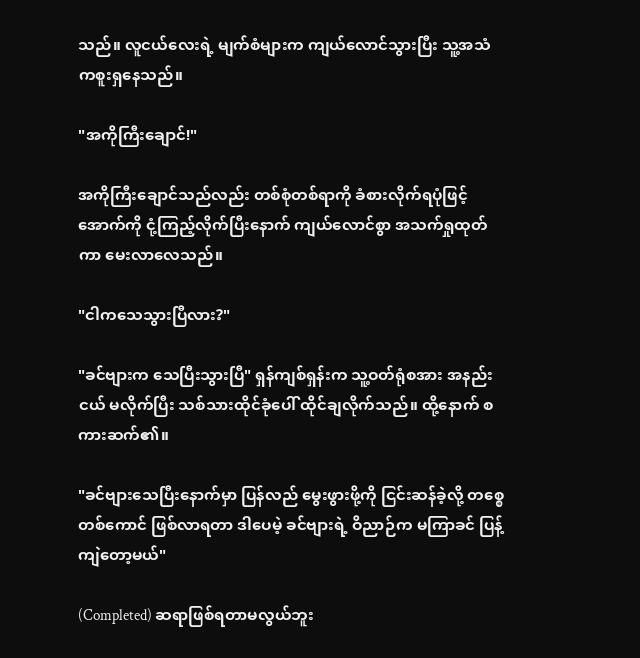သည်။ လူငယ်လေးရဲ့ မျက်စံများက ကျယ်လောင်သွားပြီး သူ့အသံကစူးရှနေသည်။

"အကိုကြီးချောင်!"

အကိုကြီးချောင်သည်လည်း တစ်စုံတစ်ရာကို ခံစားလိုက်ရပုံဖြင့် အောက်ကို ငုံ့ကြည့်လိုက်ပြီးနောက် ကျယ်လောင်စွာ အသက်ရှုထုတ်ကာ မေးလာလေသည်။

"ငါကသေသွားပြီလား?"

"ခင်ဗျားက သေပြီးသွားပြီ" ရှန်ကျစ်ရှန်းက သူ့ဝတ်ရုံစအား အနည်းငယ် မလိုက်ပြီး သစ်သားထိုင်ခုံပေါ် ထိုင်ချလိုက်သည်။ ထို့နောက် စကားဆက်၏။

"ခင်ဗျားသေပြီးနောက်မှာ ပြန်လည် မွေးဖွားဖို့ကို ငြင်းဆန်ခဲ့လို့ တစ္စေတစ်ကောင် ဖြစ်လာရတာ ဒါပေမဲ့ ခင်ဗျားရဲ့ ဝိညာဉ်က မကြာခင် ပြန့်ကျဲတော့မယ်"

(Completed) ဆရာဖြစ်ရတာမလွယ်ဘူး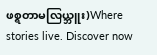ဖစ္ရတာမလြယ္ဘူး)Where stories live. Discover now